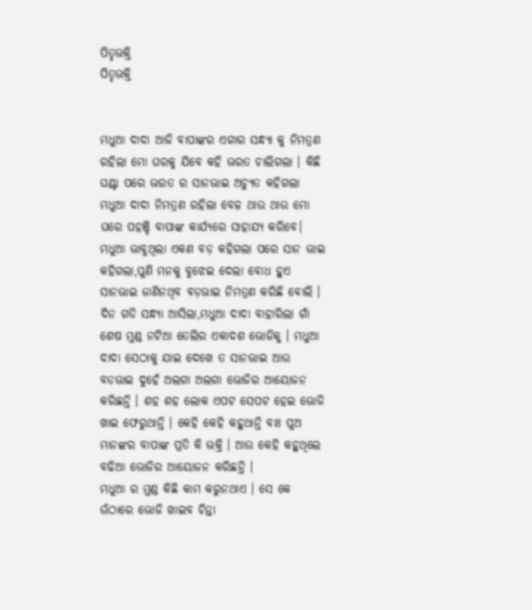ପିତୃଭକ୍ତି
ପିତୃଭକ୍ତି


ମଧୁଆ ଦାଦା ଆଜି ବାପାଙ୍କର ଏଗାର ସନ୍ଧ୍ୟା କୁ ନିମତ୍ରଣ ରହିଲା ମୋ ଘରକୁ ଯିବେ କହି ଭରତ ଚାଲିଗଲା । କିଛି ଘଣ୍ଟା ପରେ ଭରତ ର ସାନଭାଇ ଅଚ୍ୟୁତ କହିଗଲା ମଧୁଆ ଦାଦା ନିମତ୍ରଣ ରହିଲା ବେଳ ଥାଉ ଥାଉ ମୋ ଘରେ ପହଞ୍ଚି ବାପାଙ୍କ କାର୍ଯ୍ୟରେ ସାହାଯ୍ୟ କରିବେ। ମଧୁଆ ଭାବୁଥିଲା ଏକଣ ବଡ଼ କହିଗଲା ପରେ ସାନ ଭାଇ କହିଗଲା,ପୁଣି ମନକୁ ବୁଝେଇ ଦେଲା ବୋଧ ହୁଏ ସାନଭାଇ ଜାଣିନଥିବ ବଡ଼ଭାଇ ନିମତ୍ରଣ କରିଛି ବୋଲି ।
ଦିନ ଗଡି ସନ୍ଧ୍ୟା ଆସିଲା,ମଧୁଆ ଦାଦା ବାହାରିଲା ଗାଁ ଶେଷ ମୁଣ୍ଡ ନଟିଆ ତେଲିର ଏକାଦଶ ଭୋଜିକୁ । ମଧୁଆ ଦାଦା ସେଠାକୁ ଯାଇ ଦେଖେ ତ ସାନଭାଇ ଆଉ ବଡଭାଇ ଦୁହେଁ ଅଲଗା ଅଲଗା ଭୋଜିର ଆୟୋଜନ କରିଛନ୍ତି । ଶହ ଶହ ଲୋକ ଏପଟ ସେପଟ ହେଇ ଭୋଜି ଖାଇ ଫେରୁଥାନ୍ତି । କେହି କେହି କହୁଥାନ୍ତି ବାଃ ପୁଅ ମାନଙ୍କର ବାପାଙ୍କ ପ୍ରତି କି ଭକ୍ତି । ଆଉ କେହି କହୁଥିଲେ ବଢିଆ ଭୋଜିର ଆୟୋଜନ କରିଛନ୍ତି ।
ମଧୁଆ ର ମୁଣ୍ଡ କିଛି କାମ କରୁନଥାଏ । ସେ କେ
ଉଁଠାରେ ଭୋଜି ଖାଇବ ଚିନ୍ତା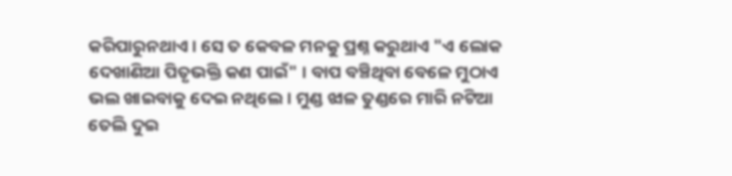କରିପାରୁନଥାଏ । ସେ ତ କେବଳ ମନକୁ ପ୍ରଶ୍ନ କରୁଥାଏ "ଏ ଲୋକ ଦେଖାଣିଆ ପିତୃଭକ୍ତି କଣ ପାଇଁ" । ବାପ ବଞ୍ଚିଥିବା ବେଳେ ମୁଠାଏ ଭଲ ଖାଇବାକୁ ଦେଇ ନଥିଲେ । ମୁଣ୍ଡ ଝାଳ ତୁଣ୍ଡରେ ମାରି ନଟିଆ ତେଲି ଦୁଇ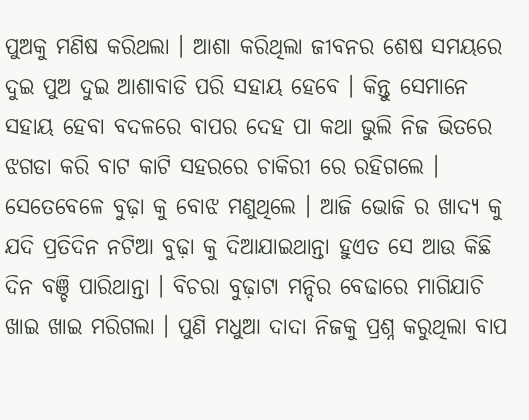ପୁଅକୁ ମଣିଷ କରିଥଲା । ଆଶା କରିଥିଲା ଜୀବନର ଶେଷ ସମୟରେ ଦୁଇ ପୁଅ ଦୁଇ ଆଶାବାଡି ପରି ସହାୟ ହେବେ । କିନ୍ତୁ ସେମାନେ ସହାୟ ହେବା ବଦଳରେ ବାପର ଦେହ ପା କଥା ଭୁଲି ନିଜ ଭିତରେ ଝଗଡା କରି ବାଟ କାଟି ସହରରେ ଚାକିରୀ ରେ ରହିଗଲେ । ସେତେବେଳେ ବୁଢ଼ା କୁ ବୋଝ ମଣୁଥିଲେ । ଆଜି ଭୋଜି ର ଖାଦ୍ୟ କୁ ଯଦି ପ୍ରତିଦିନ ନଟିଆ ବୁଢ଼ା କୁ ଦିଆଯାଇଥାନ୍ତା ହୁଏତ ସେ ଆଉ କିଛି ଦିନ ବଞ୍ଚି ପାରିଥାନ୍ତା । ବିଚରା ବୁଢ଼ାଟା ମନ୍ଦିର ବେଢାରେ ମାଗିଯାଚି ଖାଇ ଖାଇ ମରିଗଲା । ପୁଣି ମଧୁଆ ଦାଦା ନିଜକୁ ପ୍ରଶ୍ନ କରୁଥିଲା ବାପ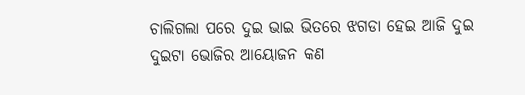ଚାଲିଗଲା ପରେ ଦୁଇ ଭାଇ ଭିତରେ ଝଗଡା ହେଇ ଆଜି ଦୁଇ ଦୁଇଟା ଭୋଜିର ଆୟୋଜନ କଣ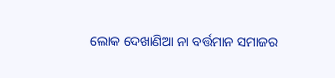ଲୋକ ଦେଖାଣିଆ ନା ବର୍ତ୍ତମାନ ସମାଜର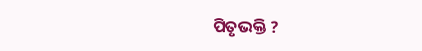ପିତୃଭକ୍ତି ?